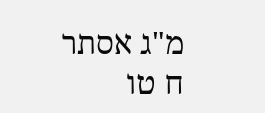מ"ג אסתר ח טו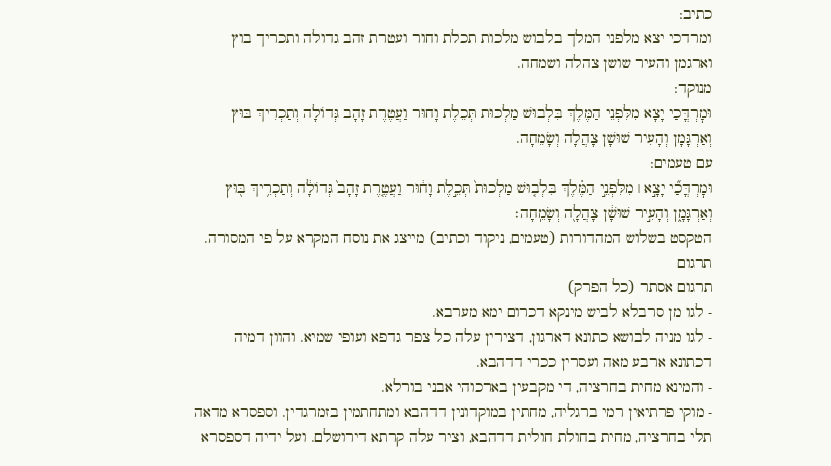כתיב:
ומרדכי יצא מלפני המלך בלבוש מלכות תכלת וחור ועטרת זהב גדולה ותכריך בוץ וארגמן והעיר שושן צהלה ושמחה.
מנוקד:
וּמׇרְדֳּכַי יָצָא מִלִּפְנֵי הַמֶּלֶךְ בִּלְבוּשׁ מַלְכוּת תְּכֵלֶת וָחוּר וַעֲטֶרֶת זָהָב גְּדוֹלָה וְתַכְרִיךְ בּוּץ וְאַרְגָּמָן וְהָעִיר שׁוּשָׁן צָהֲלָה וְשָׂמֵחָה.
עם טעמים:
וּמׇרְדֳּכַ֞י יָצָ֣א ׀ מִלִּפְנֵ֣י הַמֶּ֗לֶךְ בִּלְב֤וּשׁ מַלְכוּת֙ תְּכֵ֣לֶת וָח֔וּר וַעֲטֶ֤רֶת זָהָב֙ גְּדוֹלָ֔ה וְתַכְרִ֥יךְ בּ֖וּץ וְאַרְגָּמָ֑ן וְהָעִ֣יר שׁוּשָׁ֔ן צָהֲלָ֖ה וְשָׂמֵֽחָה׃
הטקסט בשלוש המהדורות (טעמים, ניקוד וכתיב) מייצג את נוסח המקרא על פי המסורה.
תרגום
תרגום אסתר (כל הפרק)
- לגו מן סרבלא לביש מינקא דכרום ימא מערבא.
- לגו מניה לבושא כתונא דארגון, דצירין עלה כל צפר גדפא ועופי שמיא. והוון דמיה דכתונא ארבע מאה ועסרין ככרי דדהבא.
- והמינא מחית בחרציה, די מקבעין בארכוהי אבני בורלא.
- מוקי פרתיאין רמי ברגליה, מחתין במוקדונין דדהבא ומתחתמין בזמרגדין. וספסרא מדאה תלי בחרציה, מחית בחולת חולית דדהבא, וציר עלה קרתא דירושלם. ועל ידיה דספסרא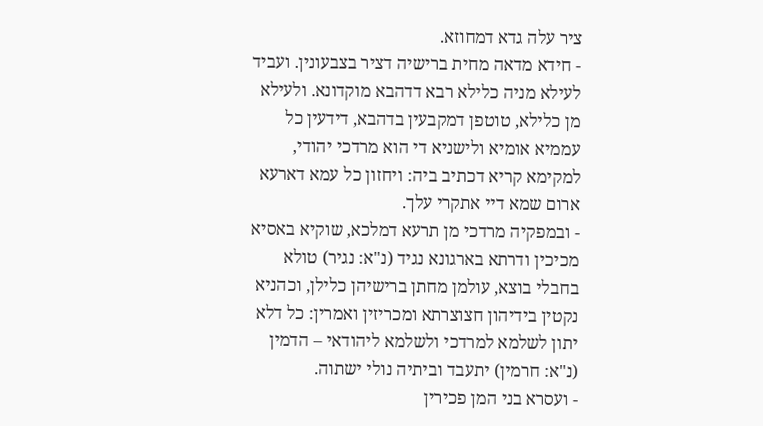ציר עלה גדא דמחוזא.
- חידא מדאה מחית ברישיה דציר בצבעונין. ועביד לעילא מניה כלילא רבא דדהבא מוקדונא. ולעילא מן כלילא, טוטפן דמקבעין בדהבא, דידעין כל עממיא אומיא ולישניא די הוא מרדכי יהודי, למקימא קריא דכתיב ביה: ויחזון כל עמא דארעא ארום שמא דיי אתקרי עלך.
- ובמפקיה מרדכי מן תרעא דמלכא, שוקיא באסיא מכיכין ודרתא בארגונא נגיד (נ"א: נגיר) טולא בחבלי בוצא, עולמן מחתן ברישיהן כלילן, וכהניא נקטין בידיהון חצוצרתא ומכריזין ואמרין: כל דלא יתון לשלמא למרדכי ולשלמא ליהודאי – הדמין (נ"א: חרמין) יתעבד וביתיה נולי ישתוה.
- ועסרא בני המן פכירין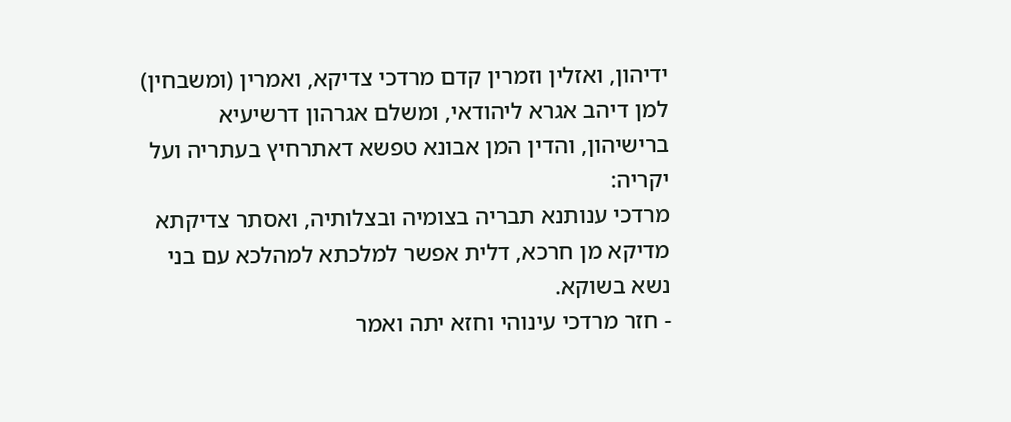ידיהון, ואזלין וזמרין קדם מרדכי צדיקא, ואמרין (ומשבחין) למן דיהב אגרא ליהודאי, ומשלם אגרהון דרשיעיא ברישיהון, והדין המן אבונא טפשא דאתרחיץ בעתריה ועל יקריה:
מרדכי ענותנא תבריה בצומיה ובצלותיה, ואסתר צדיקתא מדיקא מן חרכא, דלית אפשר למלכתא למהלכא עם בני נשא בשוקא.
- חזר מרדכי עינוהי וחזא יתה ואמר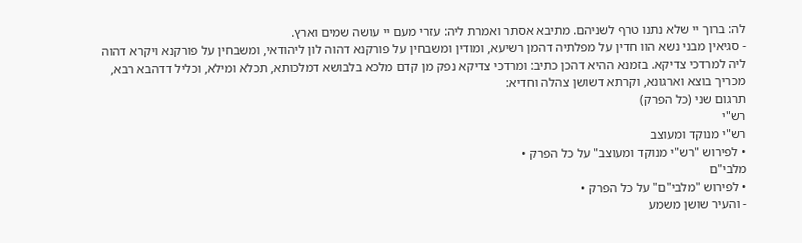לה: ברוך יי שלא נתנו טרף לשניהם. מתיבא אסתר ואמרת ליה: עזרי מעם יי עושה שמים וארץ.
- סגיאין מבני נשא הוו חדין על מפלתיה דהמן רשיעא, ומודין ומשבחין על פורקנא דהוה לון ליהודאי, ומשבחין על פורקנא ויקרא דהוה ליה למרדכי צדיקא. בזמנא ההיא דהכן כתיב: ומרדכי צדיקא נפק מן קדם מלכא בלבושא דמלכותא, תכלא ומילא, וכליל דדהבא רבא, מכריך בוצא וארגונא, וקרתא דשושן צהלה וחדיא:
תרגום שני (כל הפרק)
רש"י
רש"י מנוקד ומעוצב
• לפירוש "רש"י מנוקד ומעוצב" על כל הפרק •
מלבי"ם
• לפירוש "מלבי"ם" על כל הפרק •
- והעיר שושן משמע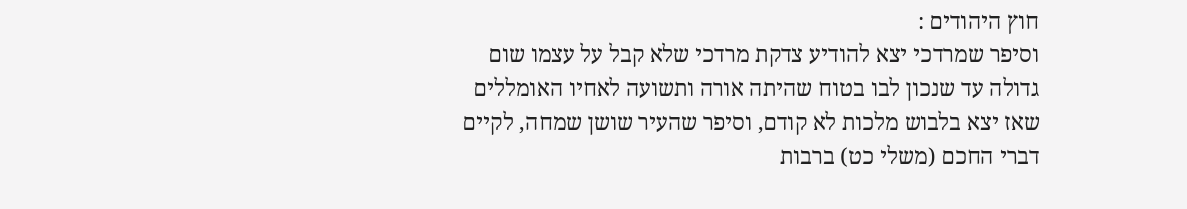חוץ היהודים :
וסיפר שמרדכי יצא להודיע צדקת מרדכי שלא קבל על עצמו שום גדולה עד שנכון לבו בטוח שהיתה אורה ותשועה לאחיו האומללים שאז יצא בלבוש מלכות לא קודם, וסיפר שהעיר שושן שמחה, לקיים דברי החכם (משלי כט) ברבות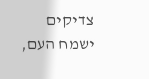צדיקים ישמח העם,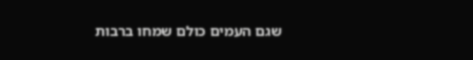שגם העמים כולם שמחו ברבות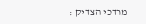מרדכי הצדיק :